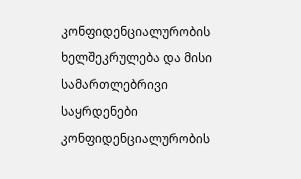კონფიდენციალურობის ხელშეკრულება და მისი სამართლებრივი საყრდენები
კონფიდენციალურობის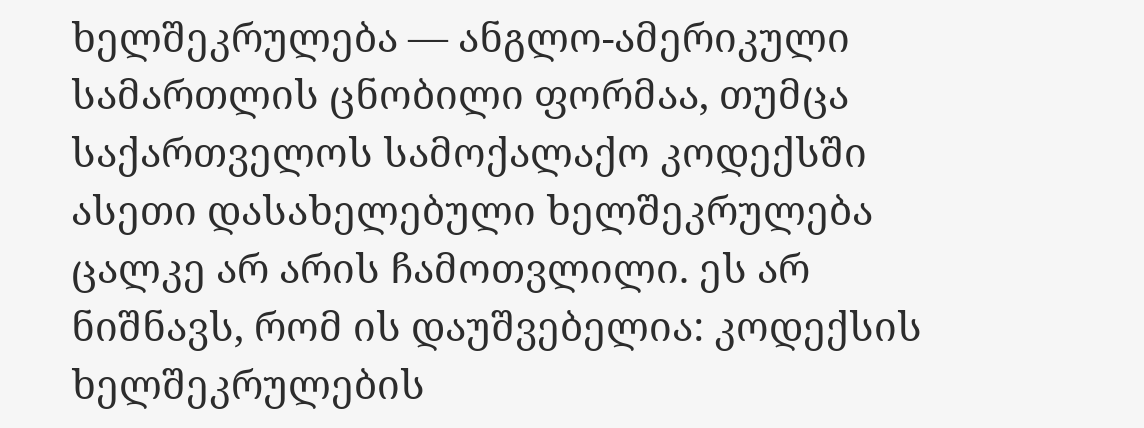ხელშეკრულება — ანგლო-ამერიკული სამართლის ცნობილი ფორმაა, თუმცა საქართველოს სამოქალაქო კოდექსში ასეთი დასახელებული ხელშეკრულება ცალკე არ არის ჩამოთვლილი. ეს არ ნიშნავს, რომ ის დაუშვებელია: კოდექსის ხელშეკრულების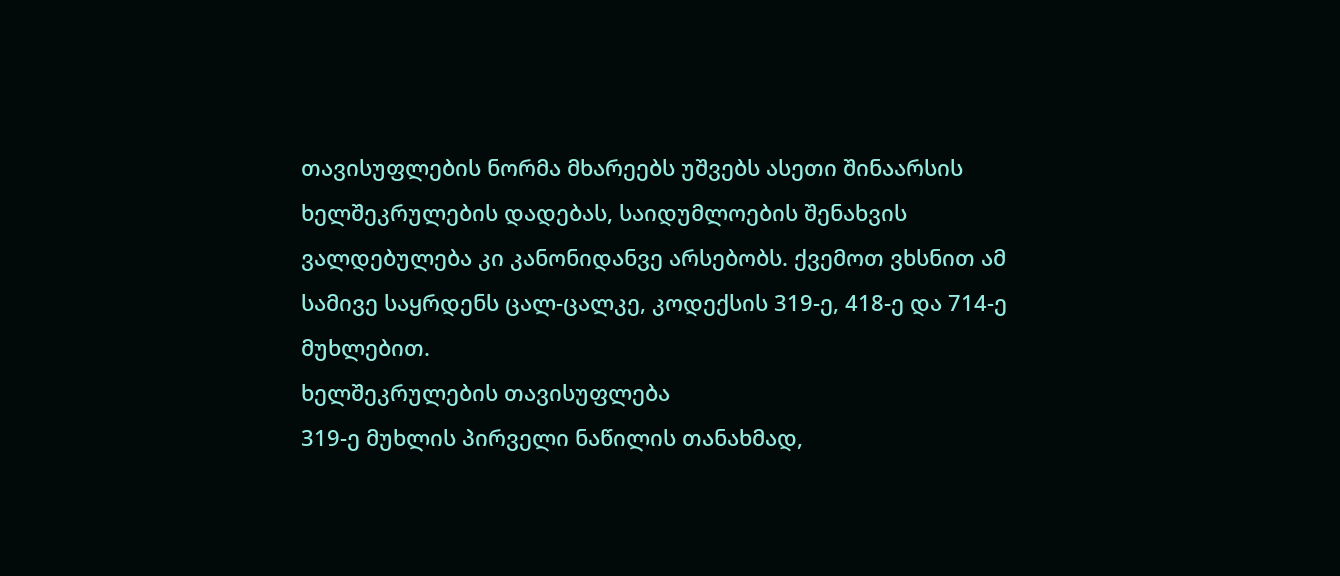თავისუფლების ნორმა მხარეებს უშვებს ასეთი შინაარსის ხელშეკრულების დადებას, საიდუმლოების შენახვის ვალდებულება კი კანონიდანვე არსებობს. ქვემოთ ვხსნით ამ სამივე საყრდენს ცალ-ცალკე, კოდექსის 319-ე, 418-ე და 714-ე მუხლებით.
ხელშეკრულების თავისუფლება
319-ე მუხლის პირველი ნაწილის თანახმად,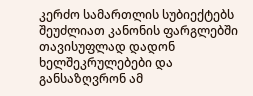კერძო სამართლის სუბიექტებს შეუძლიათ კანონის ფარგლებში თავისუფლად დადონ ხელშეკრულებები და განსაზღვრონ ამ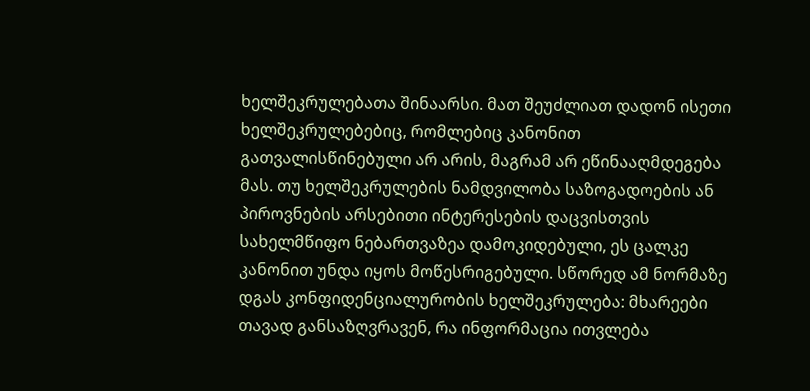ხელშეკრულებათა შინაარსი. მათ შეუძლიათ დადონ ისეთი ხელშეკრულებებიც, რომლებიც კანონით გათვალისწინებული არ არის, მაგრამ არ ეწინააღმდეგება მას. თუ ხელშეკრულების ნამდვილობა საზოგადოების ან პიროვნების არსებითი ინტერესების დაცვისთვის სახელმწიფო ნებართვაზეა დამოკიდებული, ეს ცალკე კანონით უნდა იყოს მოწესრიგებული. სწორედ ამ ნორმაზე დგას კონფიდენციალურობის ხელშეკრულება: მხარეები თავად განსაზღვრავენ, რა ინფორმაცია ითვლება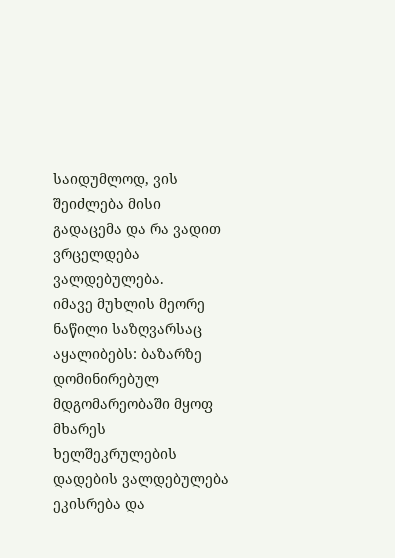საიდუმლოდ, ვის შეიძლება მისი გადაცემა და რა ვადით ვრცელდება ვალდებულება.
იმავე მუხლის მეორე ნაწილი საზღვარსაც აყალიბებს: ბაზარზე დომინირებულ მდგომარეობაში მყოფ მხარეს ხელშეკრულების დადების ვალდებულება ეკისრება და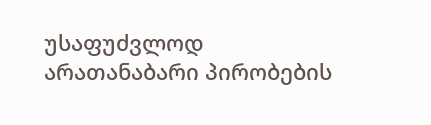უსაფუძვლოდ არათანაბარი პირობების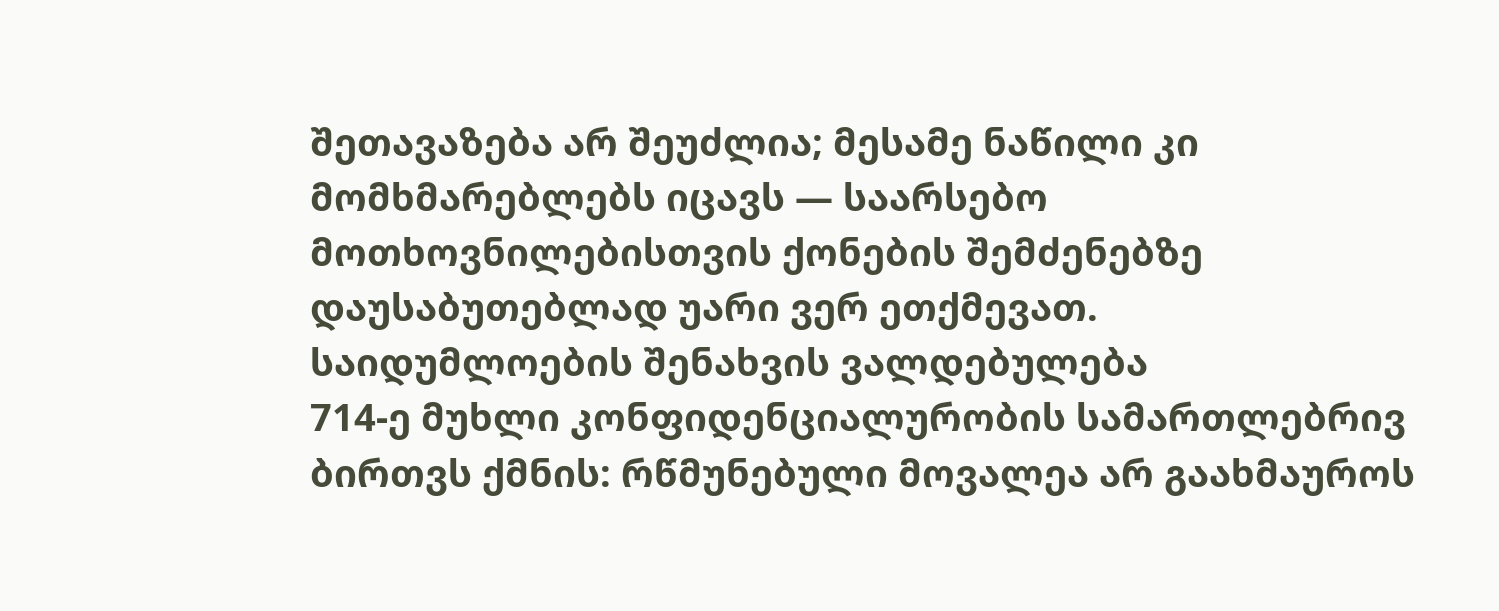შეთავაზება არ შეუძლია; მესამე ნაწილი კი მომხმარებლებს იცავს — საარსებო მოთხოვნილებისთვის ქონების შემძენებზე დაუსაბუთებლად უარი ვერ ეთქმევათ.
საიდუმლოების შენახვის ვალდებულება
714-ე მუხლი კონფიდენციალურობის სამართლებრივ ბირთვს ქმნის: რწმუნებული მოვალეა არ გაახმაუროს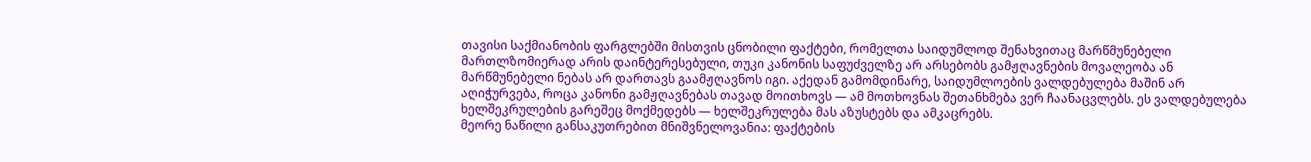თავისი საქმიანობის ფარგლებში მისთვის ცნობილი ფაქტები, რომელთა საიდუმლოდ შენახვითაც მარწმუნებელი მართლზომიერად არის დაინტერესებული, თუკი კანონის საფუძველზე არ არსებობს გამჟღავნების მოვალეობა ან მარწმუნებელი ნებას არ დართავს გაამჟღავნოს იგი. აქედან გამომდინარე, საიდუმლოების ვალდებულება მაშინ არ აღიჭურვება, როცა კანონი გამჟღავნებას თავად მოითხოვს — ამ მოთხოვნას შეთანხმება ვერ ჩაანაცვლებს. ეს ვალდებულება ხელშეკრულების გარეშეც მოქმედებს — ხელშეკრულება მას აზუსტებს და ამკაცრებს.
მეორე ნაწილი განსაკუთრებით მნიშვნელოვანია: ფაქტების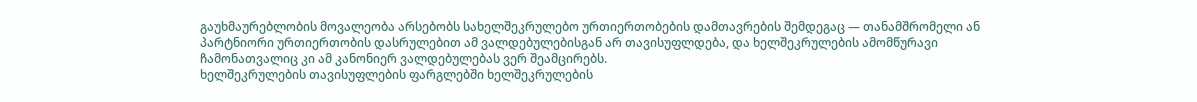გაუხმაურებლობის მოვალეობა არსებობს სახელშეკრულებო ურთიერთობების დამთავრების შემდეგაც — თანამშრომელი ან პარტნიორი ურთიერთობის დასრულებით ამ ვალდებულებისგან არ თავისუფლდება, და ხელშეკრულების ამომწურავი ჩამონათვალიც კი ამ კანონიერ ვალდებულებას ვერ შეამცირებს.
ხელშეკრულების თავისუფლების ფარგლებში ხელშეკრულების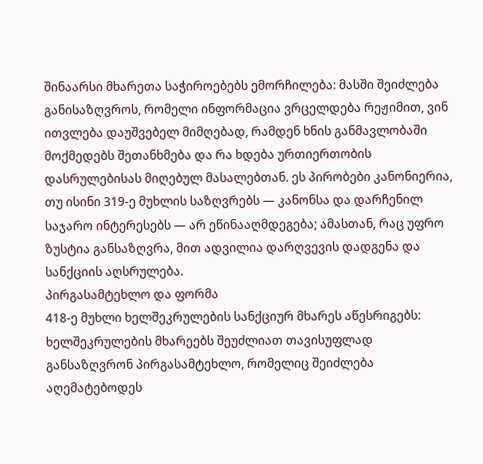შინაარსი მხარეთა საჭიროებებს ემორჩილება: მასში შეიძლება განისაზღვროს, რომელი ინფორმაცია ვრცელდება რეჟიმით, ვინ ითვლება დაუშვებელ მიმღებად, რამდენ ხნის განმავლობაში მოქმედებს შეთანხმება და რა ხდება ურთიერთობის დასრულებისას მიღებულ მასალებთან. ეს პირობები კანონიერია, თუ ისინი 319-ე მუხლის საზღვრებს — კანონსა და დარჩენილ საჯარო ინტერესებს — არ ეწინააღმდეგება; ამასთან, რაც უფრო ზუსტია განსაზღვრა, მით ადვილია დარღვევის დადგენა და სანქციის აღსრულება.
პირგასამტეხლო და ფორმა
418-ე მუხლი ხელშეკრულების სანქციურ მხარეს აწესრიგებს: ხელშეკრულების მხარეებს შეუძლიათ თავისუფლად განსაზღვრონ პირგასამტეხლო, რომელიც შეიძლება აღემატებოდეს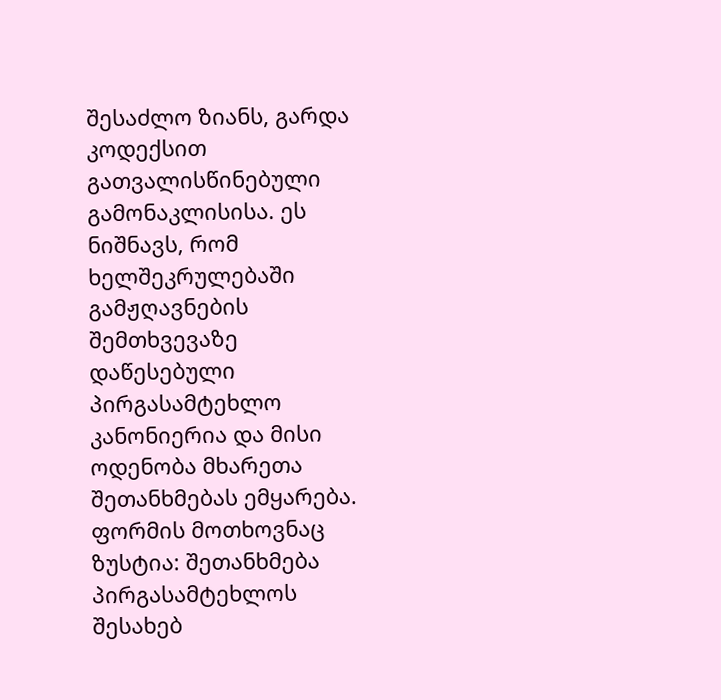შესაძლო ზიანს, გარდა კოდექსით გათვალისწინებული გამონაკლისისა. ეს ნიშნავს, რომ ხელშეკრულებაში გამჟღავნების შემთხვევაზე დაწესებული პირგასამტეხლო კანონიერია და მისი ოდენობა მხარეთა შეთანხმებას ემყარება.
ფორმის მოთხოვნაც ზუსტია: შეთანხმება პირგასამტეხლოს შესახებ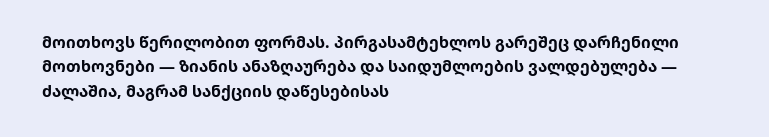მოითხოვს წერილობით ფორმას. პირგასამტეხლოს გარეშეც დარჩენილი მოთხოვნები — ზიანის ანაზღაურება და საიდუმლოების ვალდებულება — ძალაშია, მაგრამ სანქციის დაწესებისას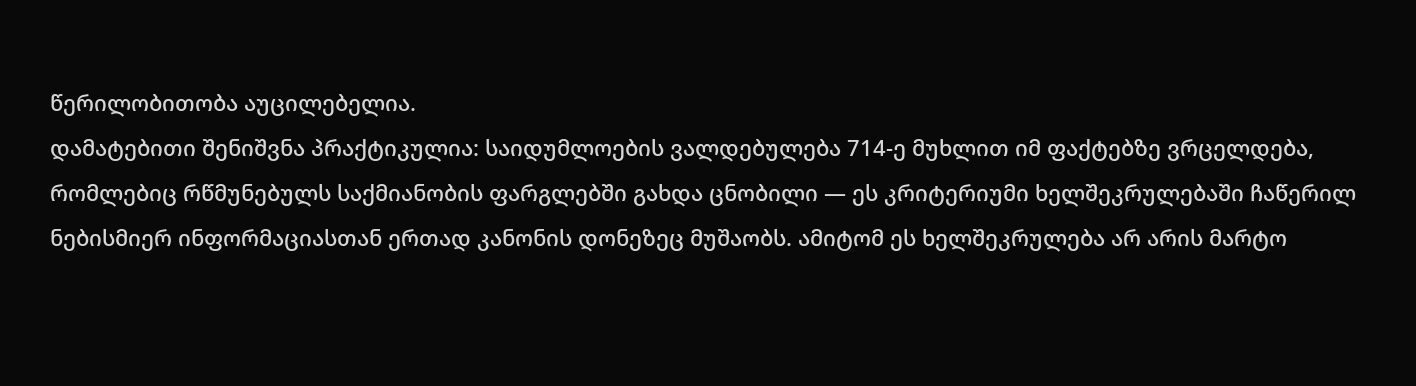წერილობითობა აუცილებელია.
დამატებითი შენიშვნა პრაქტიკულია: საიდუმლოების ვალდებულება 714-ე მუხლით იმ ფაქტებზე ვრცელდება, რომლებიც რწმუნებულს საქმიანობის ფარგლებში გახდა ცნობილი — ეს კრიტერიუმი ხელშეკრულებაში ჩაწერილ ნებისმიერ ინფორმაციასთან ერთად კანონის დონეზეც მუშაობს. ამიტომ ეს ხელშეკრულება არ არის მარტო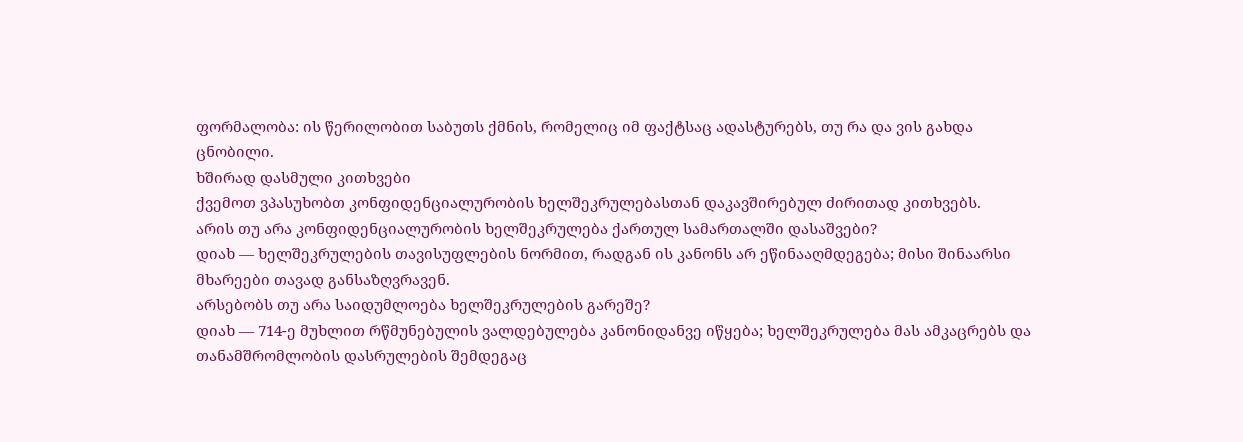ფორმალობა: ის წერილობით საბუთს ქმნის, რომელიც იმ ფაქტსაც ადასტურებს, თუ რა და ვის გახდა ცნობილი.
ხშირად დასმული კითხვები
ქვემოთ ვპასუხობთ კონფიდენციალურობის ხელშეკრულებასთან დაკავშირებულ ძირითად კითხვებს.
არის თუ არა კონფიდენციალურობის ხელშეკრულება ქართულ სამართალში დასაშვები?
დიახ — ხელშეკრულების თავისუფლების ნორმით, რადგან ის კანონს არ ეწინააღმდეგება; მისი შინაარსი მხარეები თავად განსაზღვრავენ.
არსებობს თუ არა საიდუმლოება ხელშეკრულების გარეშე?
დიახ — 714-ე მუხლით რწმუნებულის ვალდებულება კანონიდანვე იწყება; ხელშეკრულება მას ამკაცრებს და თანამშრომლობის დასრულების შემდეგაც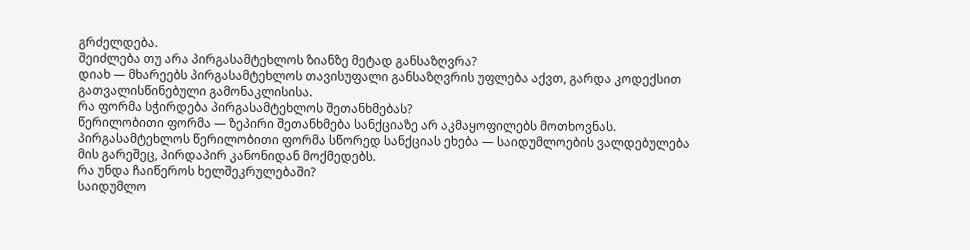გრძელდება.
შეიძლება თუ არა პირგასამტეხლოს ზიანზე მეტად განსაზღვრა?
დიახ — მხარეებს პირგასამტეხლოს თავისუფალი განსაზღვრის უფლება აქვთ, გარდა კოდექსით გათვალისწინებული გამონაკლისისა.
რა ფორმა სჭირდება პირგასამტეხლოს შეთანხმებას?
წერილობითი ფორმა — ზეპირი შეთანხმება სანქციაზე არ აკმაყოფილებს მოთხოვნას. პირგასამტეხლოს წერილობითი ფორმა სწორედ სანქციას ეხება — საიდუმლოების ვალდებულება მის გარეშეც, პირდაპირ კანონიდან მოქმედებს.
რა უნდა ჩაიწეროს ხელშეკრულებაში?
საიდუმლო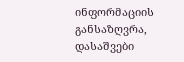ინფორმაციის განსაზღვრა, დასაშვები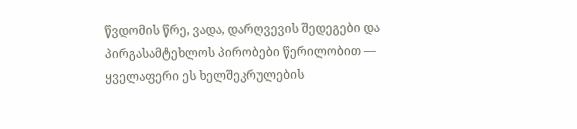წვდომის წრე, ვადა, დარღვევის შედეგები და პირგასამტეხლოს პირობები წერილობით — ყველაფერი ეს ხელშეკრულების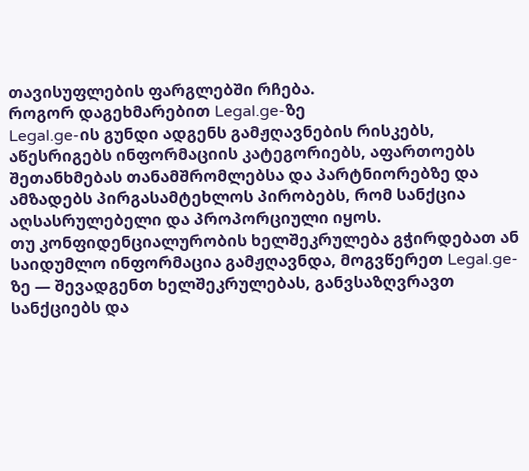თავისუფლების ფარგლებში რჩება.
როგორ დაგეხმარებით Legal.ge-ზე
Legal.ge-ის გუნდი ადგენს გამჟღავნების რისკებს, აწესრიგებს ინფორმაციის კატეგორიებს, აფართოებს შეთანხმებას თანამშრომლებსა და პარტნიორებზე და ამზადებს პირგასამტეხლოს პირობებს, რომ სანქცია აღსასრულებელი და პროპორციული იყოს.
თუ კონფიდენციალურობის ხელშეკრულება გჭირდებათ ან საიდუმლო ინფორმაცია გამჟღავნდა, მოგვწერეთ Legal.ge-ზე — შევადგენთ ხელშეკრულებას, განვსაზღვრავთ სანქციებს და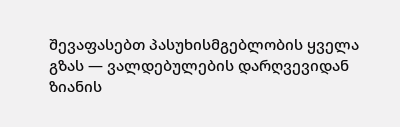შევაფასებთ პასუხისმგებლობის ყველა გზას — ვალდებულების დარღვევიდან ზიანის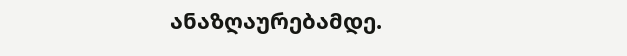ანაზღაურებამდე.